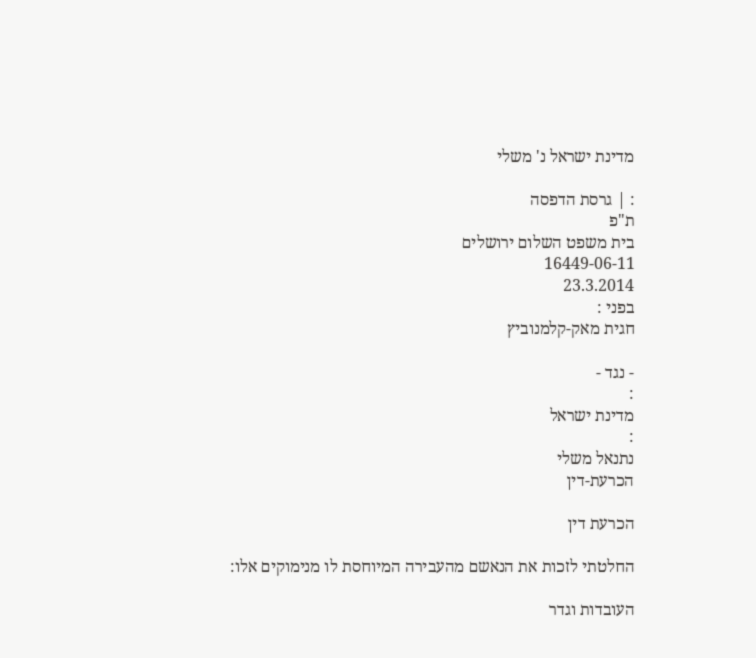מדינת ישראל נ' משלי

: | גרסת הדפסה
ת"פ
בית משפט השלום ירושלים
16449-06-11
23.3.2014
בפני :
חגית מאק-קלמנוביץ

- נגד -
:
מדינת ישראל
:
נתנאל משלי
הכרעת-דין

הכרעת דין

החלטתי לזכות את הנאשם מהעבירה המיוחסת לו מנימוקים אלו:

העובדות וגדר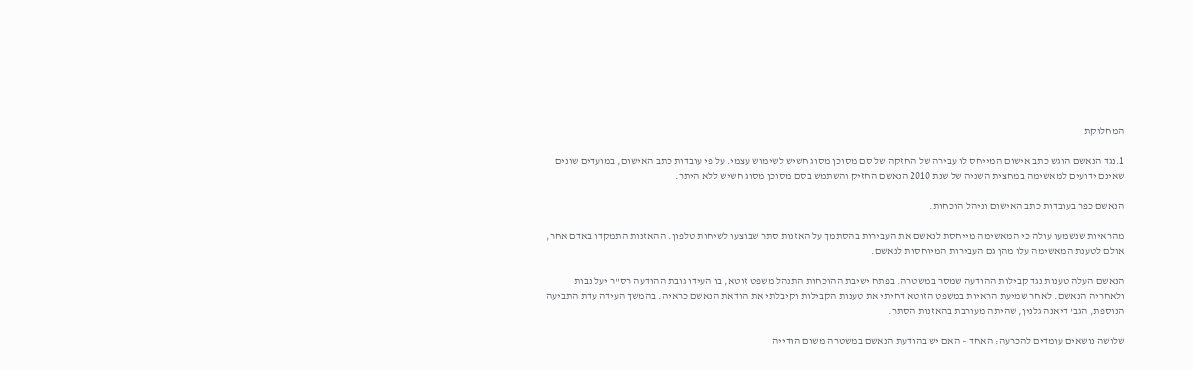המחלוקת

1.נגד הנאשם הוגש כתב אישום המייחס לו עבירה של החזקה של סם מסוכן מסוג חשיש לשימוש עצמי. על פי עובדות כתב האישום, במועדים שונים שאינם ידועים למאשימה במחצית השניה של שנת 2010 הנאשם החזיק והשתמש בסם מסוכן מסוג חשיש ללא היתר.

הנאשם כפר בעובדות כתב האישום וניהל הוכחות.

מהראיות שנשמעו עולה כי המאשימה מייחסת לנאשם את העבירות בהסתמך על האזנות סתר שבוצעו לשיחות טלפון. ההאזנות התמקדו באדם אחר, אולם לטענת המאשימה עלו מהן גם העבירות המיוחסות לנאשם.

הנאשם העלה טענות נגד קבילות ההודעה שמסר במשטרה. בפתח ישיבת ההוכחות התנהל משפט זוטא, בו העידו גובת ההודעה רס"ר יעל נבות ולאחריה הנאשם. לאחר שמיעת הראיות במשפט הזוטא דחיתי את טענות הקבילות וקיבלתי את הודאת הנאשם כראיה. בהמשך העידה עדת התביעה הנוספת, הגב' דיאנה גלנין, שהיתה מעורבת בהאזנות הסתר.

שלושה נושאים עומדים להכרעה: האחד – האם יש בהודעת הנאשם במשטרה משום הודייה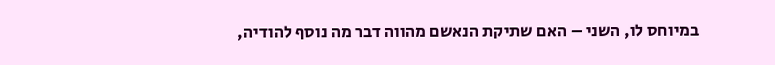במיוחס לו, השני – האם שתיקת הנאשם מהווה דבר מה נוסף להודיה,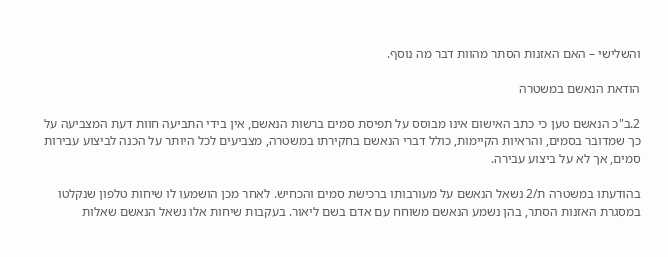והשלישי – האם האזנות הסתר מהוות דבר מה נוסף.

הודאת הנאשם במשטרה

2.ב"כ הנאשם טען כי כתב האישום אינו מבוסס על תפיסת סמים ברשות הנאשם, אין בידי התביעה חוות דעת המצביעה על כך שמדובר בסמים, והראיות הקיימות, כולל דברי הנאשם בחקירתו במשטרה, מצביעים לכל היותר על הכנה לביצוע עבירות סמים, אך לא על ביצוע עבירה.

בהודעתו במשטרה ת/2 נשאל הנאשם על מעורבותו ברכישת סמים והכחיש. לאחר מכן הושמעו לו שיחות טלפון שנקלטו במסגרת האזנות הסתר, בהן נשמע הנאשם משוחח עם אדם בשם ליאור. בעקבות שיחות אלו נשאל הנאשם שאלות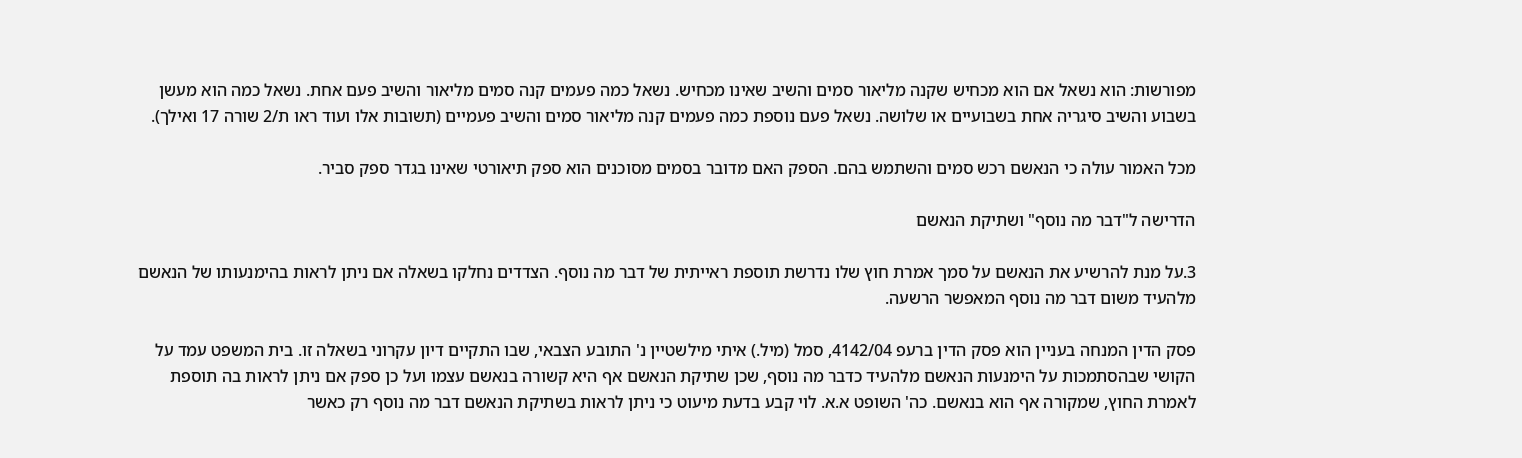מפורשות: הוא נשאל אם הוא מכחיש שקנה מליאור סמים והשיב שאינו מכחיש. נשאל כמה פעמים קנה סמים מליאור והשיב פעם אחת. נשאל כמה הוא מעשן בשבוע והשיב סיגריה אחת בשבועיים או שלושה. נשאל פעם נוספת כמה פעמים קנה מליאור סמים והשיב פעמיים (תשובות אלו ועוד ראו ת/2 שורה 17 ואילך).

מכל האמור עולה כי הנאשם רכש סמים והשתמש בהם. הספק האם מדובר בסמים מסוכנים הוא ספק תיאורטי שאינו בגדר ספק סביר.

הדרישה ל"דבר מה נוסף" ושתיקת הנאשם

3.על מנת להרשיע את הנאשם על סמך אמרת חוץ שלו נדרשת תוספת ראייתית של דבר מה נוסף. הצדדים נחלקו בשאלה אם ניתן לראות בהימנעותו של הנאשם מלהעיד משום דבר מה נוסף המאפשר הרשעה.

פסק הדין המנחה בעניין הוא פסק הדין ברעפ 4142/04, סמל (מיל.) איתי מילשטיין נ' התובע הצבאי, שבו התקיים דיון עקרוני בשאלה זו. בית המשפט עמד על הקושי שבהסתמכות על הימנעות הנאשם מלהעיד כדבר מה נוסף, שכן שתיקת הנאשם אף היא קשורה בנאשם עצמו ועל כן ספק אם ניתן לראות בה תוספת לאמרת החוץ, שמקורה אף הוא בנאשם. כה' השופט א.א. לוי קבע בדעת מיעוט כי ניתן לראות בשתיקת הנאשם דבר מה נוסף רק כאשר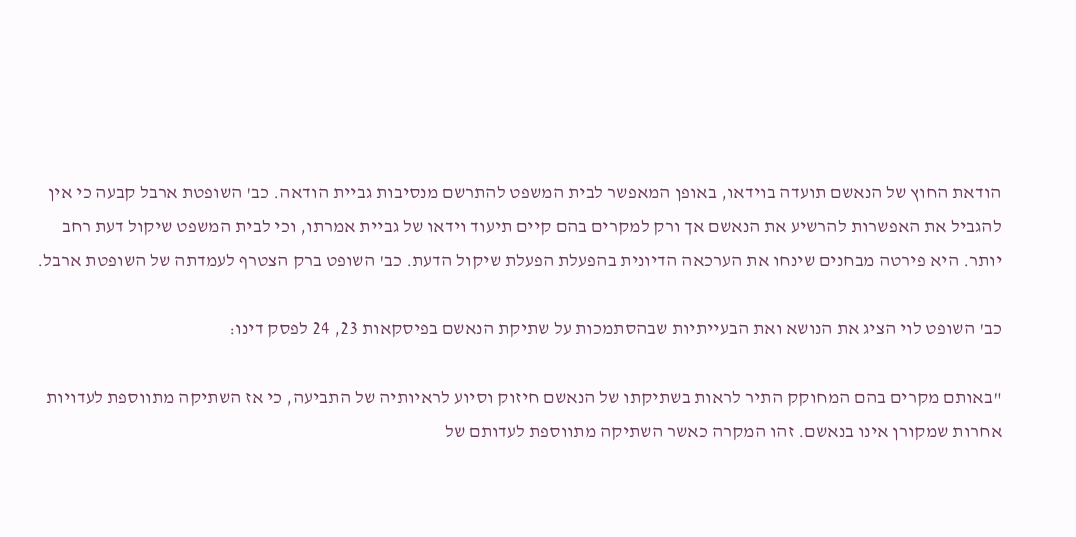הודאת החוץ של הנאשם תועדה בוידאו, באופן המאפשר לבית המשפט להתרשם מנסיבות גביית הודאה. כב' השופטת ארבל קבעה כי אין להגביל את האפשרות להרשיע את הנאשם אך ורק למקרים בהם קיים תיעוד וידאו של גביית אמרתו, וכי לבית המשפט שיקול דעת רחב יותר. היא פירטה מבחנים שינחו את הערכאה הדיונית בהפעלת הפעלת שיקול הדעת. כב' השופט ברק הצטרף לעמדתה של השופטת ארבל.

כב' השופט לוי הציג את הנושא ואת הבעייתיות שבהסתמכות על שתיקת הנאשם בפיסקאות 23, 24 לפסק דינו:

"באותם מקרים בהם המחוקק התיר לראות בשתיקתו של הנאשם חיזוק וסיוע לראיותיה של התביעה, כי אז השתיקה מתווספת לעדויות אחרות שמקורן אינו בנאשם. זהו המקרה כאשר השתיקה מתווספת לעדותם של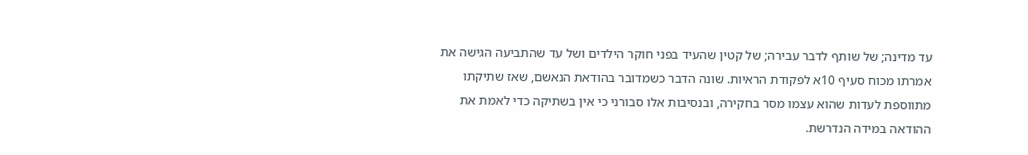עד מדינה; של שותף לדבר עבירה; של קטין שהעיד בפני חוקר הילדים ושל עד שהתביעה הגישה את אמרתו מכוח סעיף 10א לפקודת הראיות. שונה הדבר כשמדובר בהודאת הנאשם, שאז שתיקתו מתווספת לעדות שהוא עצמו מסר בחקירה, ובנסיבות אלו סבורני כי אין בשתיקה כדי לאמת את ההודאה במידה הנדרשת.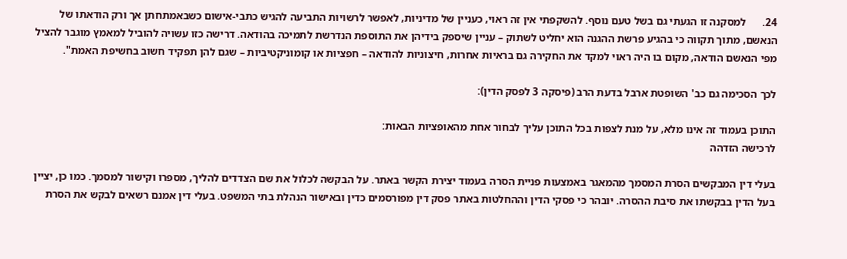24.      למסקנה זו הגעתי גם בשל טעם נוסף. להשקפתי אין זה ראוי, כעניין של מדיניות, לאפשר לרשויות התביעה להגיש כתבי-אישום כשבאמתחתן אך ורק הודאתו של הנאשם, מתוך תקווה כי בהגיע פרשת ההגנה הוא יחליט לשתוק – עניין שיספק בידיהן את התוספת הנדרשת לתמיכה בהודאה. דרישה כזו עשויה להוביל למאמץ מוגבר להציל מפי הנאשם הודאה, מקום בו היה ראוי למקד את החקירה גם בראיות אחרות, חיצוניות להודאה – חפציות או קומוניקטיביות – שגם להן תפקיד חשוב בחשיפת האמת".

לכך הסכימה גם כב' השופטת ארבל בדעת הרב (פיסקה 3 לפסק הדין):

התוכן בעמוד זה אינו מלא, על מנת לצפות בכל התוכן עליך לבחור אחת מהאופציות הבאות:
לרכישה הזדהה

בעלי דין המבקשים הסרת המסמך מהמאגר באמצעות פניית הסרה בעמוד יצירת הקשר באתר. על הבקשה לכלול את שם הצדדים להליך, מספרו וקישור למסמך. כמו כן, יציין בעל הדין בבקשתו את סיבת ההסרה. יובהר כי פסקי הדין וההחלטות באתר פסק דין מפורסמים כדין ובאישור הנהלת בתי המשפט. בעלי דין אמנם רשאים לבקש את הסרת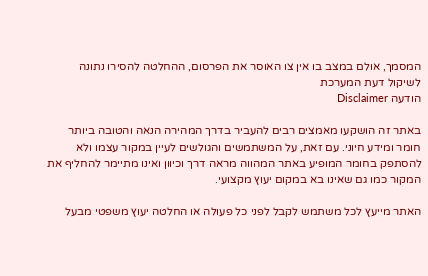המסמך, אולם במצב בו אין צו האוסר את הפרסום, ההחלטה להסירו נתונה לשיקול דעת המערכת
הודעה Disclaimer

באתר זה הושקעו מאמצים רבים להעביר בדרך המהירה הנאה והטובה ביותר חומר ומידע חיוני. עם זאת, על המשתמשים והגולשים לעיין במקור עצמו ולא להסתפק בחומר המופיע באתר המהווה מראה דרך וכיוון ואינו מתיימר להחליף את המקור כמו גם שאינו בא במקום יעוץ מקצועי.

האתר מייעץ לכל משתמש לקבל לפני כל פעולה או החלטה יעוץ משפטי מבעל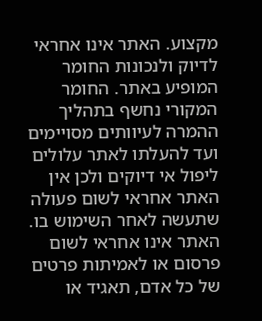מקצוע. האתר אינו אחראי לדיוק ולנכונות החומר המופיע באתר. החומר המקורי נחשף בתהליך ההמרה לעיוותים מסויימים ועד להעלתו לאתר עלולים ליפול אי דיוקים ולכן אין האתר אחראי לשום פעולה שתעשה לאחר השימוש בו. האתר אינו אחראי לשום פרסום או לאמיתות פרטים של כל אדם, תאגיד או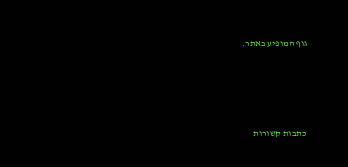גוף המופיע באתר.




כתבות קשורות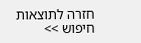חזרה לתוצאות חיפוש >>